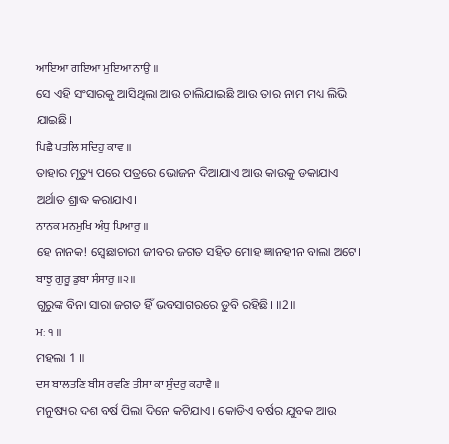ਆਇਆ ਗਇਆ ਮੁਇਆ ਨਾਉ ॥
ସେ ଏହି ସଂସାରକୁ ଆସିଥିଲା ଆଉ ଚାଲିଯାଇଛି ଆଉ ତାର ନାମ ମଧ୍ୟ ଲିଭି ଯାଇଛି।
ਪਿਛੈ ਪਤਲਿ ਸਦਿਹੁ ਕਾਵ ॥
ତାହାର ମୃତ୍ୟୁ ପରେ ପତ୍ରରେ ଭୋଜନ ଦିଆଯାଏ ଆଉ କାଉକୁ ଡକାଯାଏ ଅର୍ଥାତ ଶ୍ରାଦ୍ଧ କରାଯାଏ।
ਨਾਨਕ ਮਨਮੁਖਿ ਅੰਧੁ ਪਿਆਰੁ ॥
ହେ ନାନକ! ସ୍ଵେଛାଚାରୀ ଜୀବର ଜଗତ ସହିତ ମୋହ ଜ୍ଞାନହୀନ ବାଲା ଅଟେ।
ਬਾਝੁ ਗੁਰੂ ਡੁਬਾ ਸੰਸਾਰੁ ॥੨॥
ଗୁରୁଙ୍କ ବିନା ସାରା ଜଗତ ହିଁ ଭବସାଗରରେ ଡୁବି ରହିଛି। ॥2॥
ਮਃ ੧ ॥
ମହଲା 1 ॥
ਦਸ ਬਾਲਤਣਿ ਬੀਸ ਰਵਣਿ ਤੀਸਾ ਕਾ ਸੁੰਦਰੁ ਕਹਾਵੈ ॥
ମନୁଷ୍ୟର ଦଶ ବର୍ଷ ପିଲା ଦିନେ କଟିଯାଏ। କୋଡିଏ ବର୍ଷର ଯୁବକ ଆଉ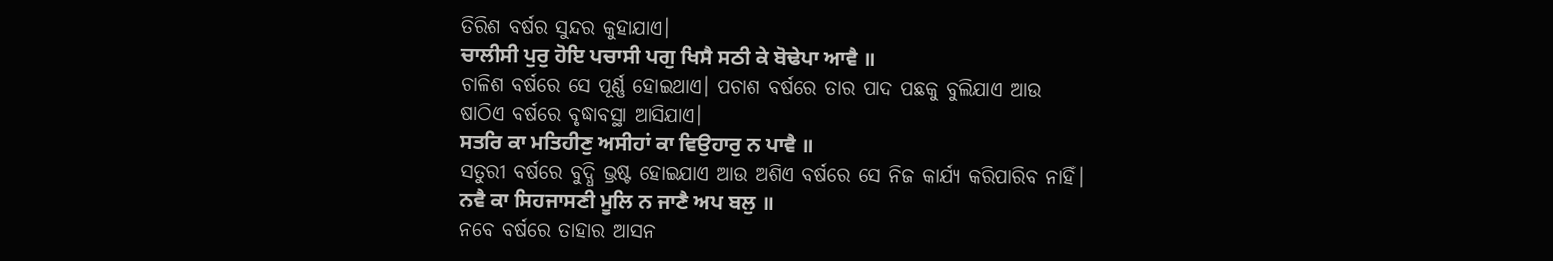ତିରିଶ ବର୍ଷର ସୁନ୍ଦର କୁହାଯାଏ।
ਚਾਲੀਸੀ ਪੁਰੁ ਹੋਇ ਪਚਾਸੀ ਪਗੁ ਖਿਸੈ ਸਠੀ ਕੇ ਬੋਢੇਪਾ ਆਵੈ ॥
ଚାଳିଶ ବର୍ଷରେ ସେ ପୂର୍ଣ୍ଣ ହୋଇଥାଏ। ପଚାଶ ବର୍ଷରେ ତାର ପାଦ ପଛକୁ ବୁଲିଯାଏ ଆଉ ଷାଠିଏ ବର୍ଷରେ ବୃଦ୍ଧାବସ୍ଥା ଆସିଯାଏ।
ਸਤਰਿ ਕਾ ਮਤਿਹੀਣੁ ਅਸੀਹਾਂ ਕਾ ਵਿਉਹਾਰੁ ਨ ਪਾਵੈ ॥
ସତୁରୀ ବର୍ଷରେ ବୁଦ୍ଧି ଭ୍ରଷ୍ଟ ହୋଇଯାଏ ଆଉ ଅଶିଏ ବର୍ଷରେ ସେ ନିଜ କାର୍ଯ୍ୟ କରିପାରିବ ନାହିଁ।
ਨਵੈ ਕਾ ਸਿਹਜਾਸਣੀ ਮੂਲਿ ਨ ਜਾਣੈ ਅਪ ਬਲੁ ॥
ନବେ ବର୍ଷରେ ତାହାର ଆସନ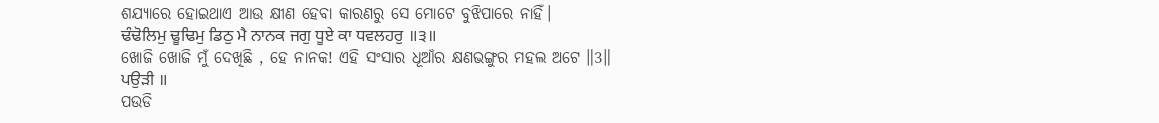ଶଯ୍ୟାରେ ହୋଇଥାଏ ଆଉ କ୍ଷୀଣ ହେବା କାରଣରୁ ସେ ମୋଟେ ବୁଝିପାରେ ନାହିଁ।
ਢੰਢੋਲਿਮੁ ਢੂਢਿਮੁ ਡਿਠੁ ਮੈ ਨਾਨਕ ਜਗੁ ਧੂਏ ਕਾ ਧਵਲਹਰੁ ॥੩॥
ଖୋଜି ଖୋଜି ମୁଁ ଦେଖିଛି , ହେ ନାନକ! ଏହି ସଂସାର ଧୂଆଁର କ୍ଷଣଭଙ୍ଗୁର ମହଲ ଅଟେ ॥3॥
ਪਉੜੀ ॥
ପଉଡି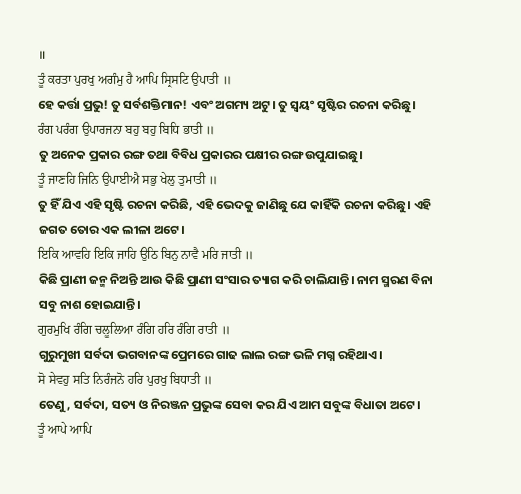॥
ਤੂੰ ਕਰਤਾ ਪੁਰਖੁ ਅਗੰਮੁ ਹੈ ਆਪਿ ਸ੍ਰਿਸਟਿ ਉਪਾਤੀ ॥
ହେ କର୍ତ୍ତା ପ୍ରଭୁ! ତୁ ସର୍ବଶକ୍ତିମାନ! ଏବଂ ଅଗମ୍ୟ ଅଟୁ। ତୁ ସ୍ଵୟଂ ସୃଷ୍ଟିର ରଚନା କରିଛୁ।
ਰੰਗ ਪਰੰਗ ਉਪਾਰਜਨਾ ਬਹੁ ਬਹੁ ਬਿਧਿ ਭਾਤੀ ॥
ତୁ ଅନେକ ପ୍ରକାର ରଙ୍ଗ ତଥା ବିବିଧ ପ୍ରକାରର ପକ୍ଷୀର ରଙ୍ଗ ଉପୁଯାଇଛୁ।
ਤੂੰ ਜਾਣਹਿ ਜਿਨਿ ਉਪਾਈਐ ਸਭੁ ਖੇਲੁ ਤੁਮਾਤੀ ॥
ତୁ ହିଁ ଯିଏ ଏହି ସୃଷ୍ଟି ରଚନା କରିଛି, ଏହି ଭେଦକୁ ଜାଣିଛୁ ଯେ କାହିଁକି ରଚନା କରିଛୁ। ଏହି ଜଗତ ତୋର ଏକ ଲୀଳା ଅଟେ।
ਇਕਿ ਆਵਹਿ ਇਕਿ ਜਾਹਿ ਉਠਿ ਬਿਨੁ ਨਾਵੈ ਮਰਿ ਜਾਤੀ ॥
କିଛି ପ୍ରାଣୀ ଜନ୍ମ ନିଅନ୍ତି ଆଉ କିଛି ପ୍ରାଣୀ ସଂସାର ତ୍ୟାଗ କରି ଚାଲିଯାନ୍ତି। ନାମ ସ୍ମରଣ ବିନା ସବୁ ନାଶ ହୋଇଯାନ୍ତି।
ਗੁਰਮੁਖਿ ਰੰਗਿ ਚਲੂਲਿਆ ਰੰਗਿ ਹਰਿ ਰੰਗਿ ਰਾਤੀ ॥
ଗୁରୁମୁଖୀ ସର୍ବଦା ଭଗବାନଙ୍କ ପ୍ରେମରେ ଗାଢ ଲାଲ ରଙ୍ଗ ଭଳି ମଗ୍ନ ରହିଥାଏ।
ਸੋ ਸੇਵਹੁ ਸਤਿ ਨਿਰੰਜਨੋ ਹਰਿ ਪੁਰਖੁ ਬਿਧਾਤੀ ॥
ତେଣୁ, ସର୍ବଦା, ସତ୍ୟ ଓ ନିରଞ୍ଜନ ପ୍ରଭୁଙ୍କ ସେବା କର ଯିଏ ଆମ ସବୁଙ୍କ ବିଧାତା ଅଟେ।
ਤੂੰ ਆਪੇ ਆਪਿ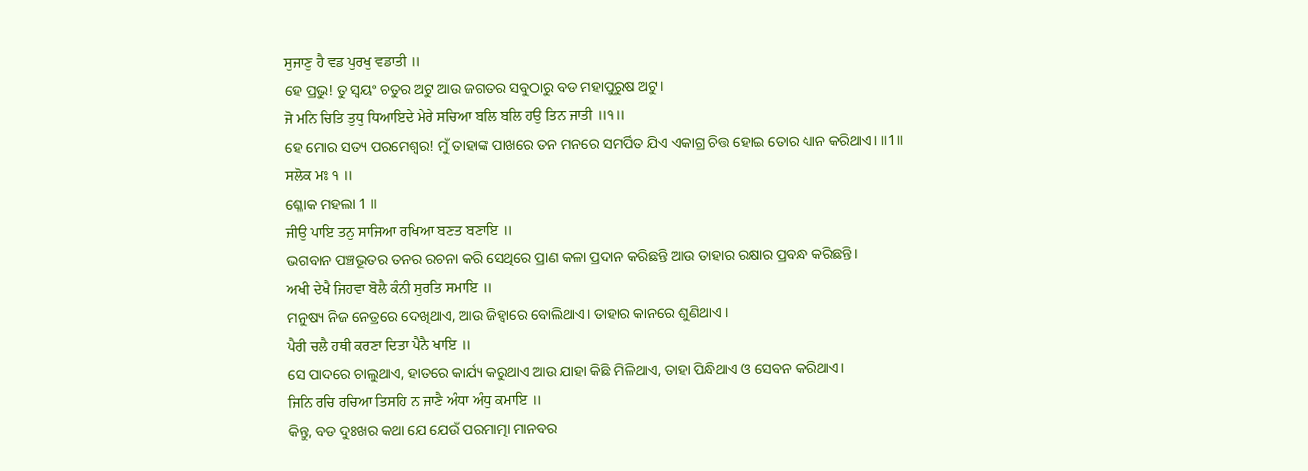ਸੁਜਾਣੁ ਹੈ ਵਡ ਪੁਰਖੁ ਵਡਾਤੀ ॥
ହେ ପ୍ରଭୁ! ତୁ ସ୍ଵୟଂ ଚତୁର ଅଟୁ ଆଉ ଜଗତର ସବୁଠାରୁ ବଡ ମହାପୁରୁଷ ଅଟୁ।
ਜੋ ਮਨਿ ਚਿਤਿ ਤੁਧੁ ਧਿਆਇਦੇ ਮੇਰੇ ਸਚਿਆ ਬਲਿ ਬਲਿ ਹਉ ਤਿਨ ਜਾਤੀ ॥੧॥
ହେ ମୋର ସତ୍ୟ ପରମେଶ୍ଵର! ମୁଁ ତାହାଙ୍କ ପାଖରେ ତନ ମନରେ ସମର୍ପିତ ଯିଏ ଏକାଗ୍ର ଚିତ୍ତ ହୋଇ ତୋର ଧ୍ୟାନ କରିଥାଏ। ॥1॥
ਸਲੋਕ ਮਃ ੧ ॥
ଶ୍ଳୋକ ମହଲା 1 ॥
ਜੀਉ ਪਾਇ ਤਨੁ ਸਾਜਿਆ ਰਖਿਆ ਬਣਤ ਬਣਾਇ ॥
ଭଗବାନ ପଞ୍ଚଭୂତର ତନର ରଚନା କରି ସେଥିରେ ପ୍ରାଣ କଳା ପ୍ରଦାନ କରିଛନ୍ତି ଆଉ ତାହାର ରକ୍ଷାର ପ୍ରବନ୍ଧ କରିଛନ୍ତି।
ਅਖੀ ਦੇਖੈ ਜਿਹਵਾ ਬੋਲੈ ਕੰਨੀ ਸੁਰਤਿ ਸਮਾਇ ॥
ମନୁଷ୍ୟ ନିଜ ନେତ୍ରରେ ଦେଖିଥାଏ, ଆଉ ଜିହ୍ଵାରେ ବୋଲିଥାଏ। ତାହାର କାନରେ ଶୁଣିଥାଏ ।
ਪੈਰੀ ਚਲੈ ਹਥੀ ਕਰਣਾ ਦਿਤਾ ਪੈਨੈ ਖਾਇ ॥
ସେ ପାଦରେ ଚାଲୁଥାଏ, ହାତରେ କାର୍ଯ୍ୟ କରୁଥାଏ ଆଉ ଯାହା କିଛି ମିଳିଥାଏ, ତାହା ପିନ୍ଧିଥାଏ ଓ ସେବନ କରିଥାଏ।
ਜਿਨਿ ਰਚਿ ਰਚਿਆ ਤਿਸਹਿ ਨ ਜਾਣੈ ਅੰਧਾ ਅੰਧੁ ਕਮਾਇ ॥
କିନ୍ତୁ, ବଡ ଦୁଃଖର କଥା ଯେ ଯେଉଁ ପରମାତ୍ମା ମାନବର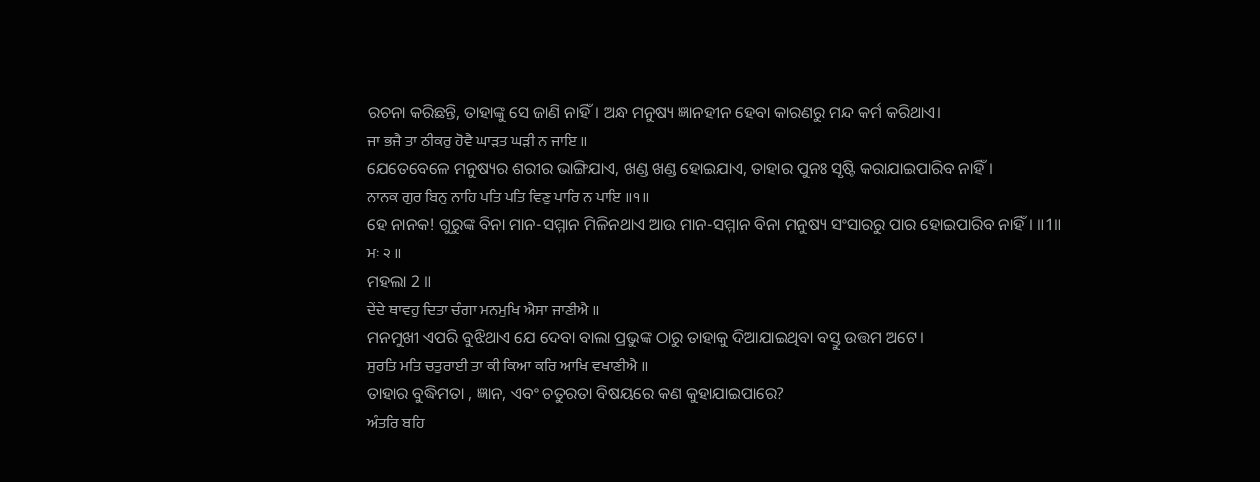ରଚନା କରିଛନ୍ତି, ତାହାଙ୍କୁ ସେ ଜାଣି ନାହିଁ। ଅନ୍ଧ ମନୁଷ୍ୟ ଜ୍ଞାନହୀନ ହେବା କାରଣରୁ ମନ୍ଦ କର୍ମ କରିଥାଏ।
ਜਾ ਭਜੈ ਤਾ ਠੀਕਰੁ ਹੋਵੈ ਘਾੜਤ ਘੜੀ ਨ ਜਾਇ ॥
ଯେତେବେଳେ ମନୁଷ୍ୟର ଶରୀର ଭାଙ୍ଗିଯାଏ, ଖଣ୍ଡ ଖଣ୍ଡ ହୋଇଯାଏ, ତାହାର ପୁନଃ ସୃଷ୍ଟି କରାଯାଇପାରିବ ନାହିଁ।
ਨਾਨਕ ਗੁਰ ਬਿਨੁ ਨਾਹਿ ਪਤਿ ਪਤਿ ਵਿਣੁ ਪਾਰਿ ਨ ਪਾਇ ॥੧॥
ହେ ନାନକ! ଗୁରୁଙ୍କ ବିନା ମାନ-ସମ୍ମାନ ମିଳିନଥାଏ ଆଉ ମାନ-ସମ୍ମାନ ବିନା ମନୁଷ୍ୟ ସଂସାରରୁ ପାର ହୋଇପାରିବ ନାହିଁ। ॥1॥
ਮਃ ੨ ॥
ମହଲା 2 ॥
ਦੇਂਦੇ ਥਾਵਹੁ ਦਿਤਾ ਚੰਗਾ ਮਨਮੁਖਿ ਐਸਾ ਜਾਣੀਐ ॥
ମନମୁଖୀ ଏପରି ବୁଝିଥାଏ ଯେ ଦେବା ବାଲା ପ୍ରଭୁଙ୍କ ଠାରୁ ତାହାକୁ ଦିଆଯାଇଥିବା ବସ୍ତୁ ଉତ୍ତମ ଅଟେ।
ਸੁਰਤਿ ਮਤਿ ਚਤੁਰਾਈ ਤਾ ਕੀ ਕਿਆ ਕਰਿ ਆਖਿ ਵਖਾਣੀਐ ॥
ତାହାର ବୁଦ୍ଧିମତା , ଜ୍ଞାନ, ଏବଂ ଚତୁରତା ବିଷୟରେ କଣ କୁହାଯାଇପାରେ?
ਅੰਤਰਿ ਬਹਿ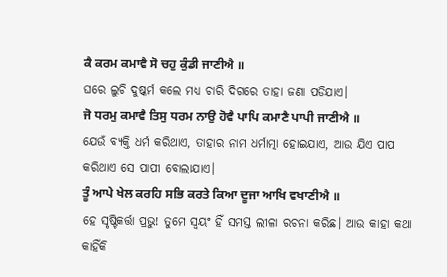ਕੈ ਕਰਮ ਕਮਾਵੈ ਸੋ ਚਹੁ ਕੁੰਡੀ ਜਾਣੀਐ ॥
ଘରେ ଲୁଚି ଦୁଷ୍କର୍ମ କଲେ ମଧ୍ୟ ଚାରି ଦିଗରେ ତାହା ଜଣା ପଡିଯାଏ।
ਜੋ ਧਰਮੁ ਕਮਾਵੈ ਤਿਸੁ ਧਰਮ ਨਾਉ ਹੋਵੈ ਪਾਪਿ ਕਮਾਣੈ ਪਾਪੀ ਜਾਣੀਐ ॥
ଯେଉଁ ବ୍ୟକ୍ତି ଧର୍ମ କରିଥାଏ, ତାହାର ନାମ ଧର୍ମାତ୍ମା ହୋଇଯାଏ, ଆଉ ଯିଏ ପାପ କରିଥାଏ ସେ ପାପୀ ବୋଲାଯାଏ।
ਤੂੰ ਆਪੇ ਖੇਲ ਕਰਹਿ ਸਭਿ ਕਰਤੇ ਕਿਆ ਦੂਜਾ ਆਖਿ ਵਖਾਣੀਐ ॥
ହେ ସୃଷ୍ଟିକର୍ତ୍ତା ପ୍ରଭୁ! ତୁମେ ସ୍ଵୟଂ ହିଁ ସମସ୍ତ ଲୀଳା ରଚନା କରିଛ। ଆଉ କାହା କଥା କାହିଁକି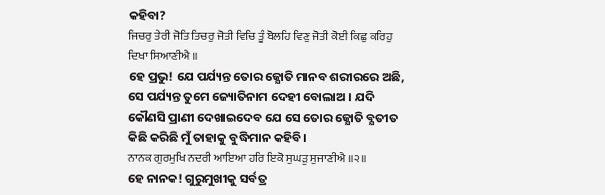କହିବା?
ਜਿਚਰੁ ਤੇਰੀ ਜੋਤਿ ਤਿਚਰੁ ਜੋਤੀ ਵਿਚਿ ਤੂੰ ਬੋਲਹਿ ਵਿਣੁ ਜੋਤੀ ਕੋਈ ਕਿਛੁ ਕਰਿਹੁ ਦਿਖਾ ਸਿਆਣੀਐ ॥
ହେ ପ୍ରଭୁ! ଯେ ପର୍ଯ୍ୟନ୍ତ ତୋର ଜ୍ଯୋତି ମାନବ ଶରୀରରେ ଅଛି, ସେ ପର୍ଯ୍ୟନ୍ତ ତୁମେ ଜ୍ୟୋତିନାମ ଦେହୀ ବୋଲାଅ । ଯଦି କୌଣସି ପ୍ରାଣୀ ଦେଖାଇଦେବ ଯେ ସେ ତୋର ଜ୍ଯୋତି ବ୍ଯତୀତ କିଛି କରିଛି ମୁଁ ତାହାକୁ ବୁଦ୍ଧିମାନ କହିବି।
ਨਾਨਕ ਗੁਰਮੁਖਿ ਨਦਰੀ ਆਇਆ ਹਰਿ ਇਕੋ ਸੁਘੜੁ ਸੁਜਾਣੀਐ ॥੨॥
ହେ ନାନକ! ଗୁରୁମୁଖୀକୁ ସର୍ବତ୍ର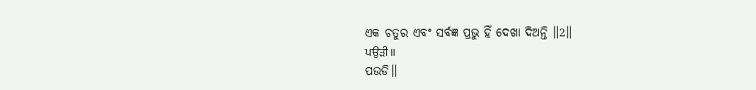ଏକ ଚତୁର ଏବଂ ସର୍ବଜ୍ଞ ପ୍ରଭୁ ହିଁ ଦେଖା ଦିଅନ୍ତି ॥2॥
ਪਉੜੀ ॥
ପଉଡି॥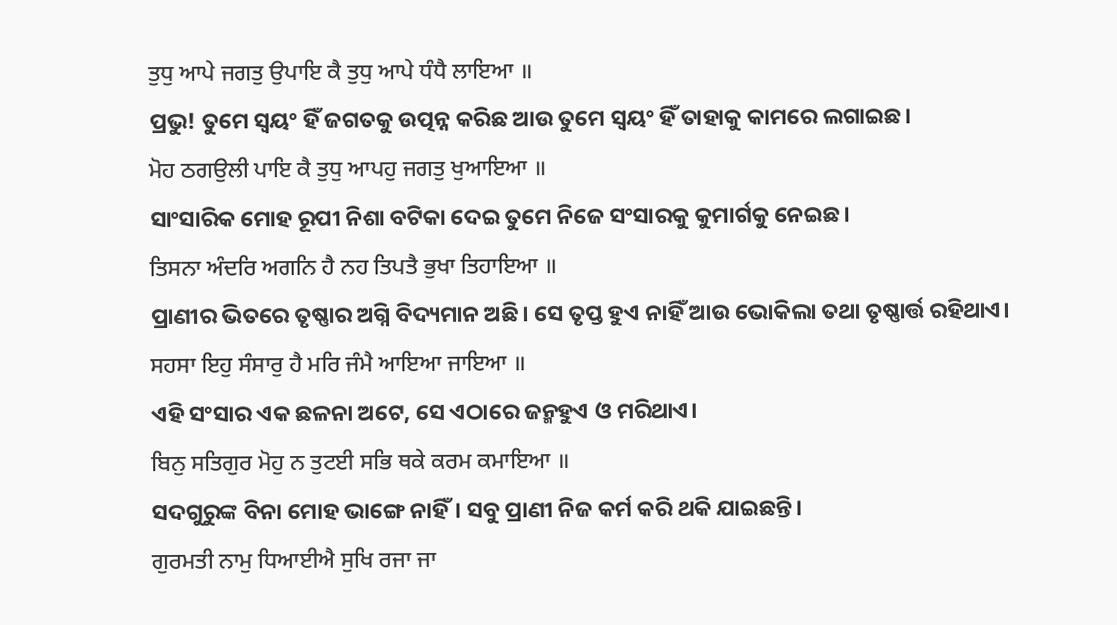ਤੁਧੁ ਆਪੇ ਜਗਤੁ ਉਪਾਇ ਕੈ ਤੁਧੁ ਆਪੇ ਧੰਧੈ ਲਾਇਆ ॥
ପ୍ରଭୁ! ତୁମେ ସ୍ଵୟଂ ହିଁ ଜଗତକୁ ଉତ୍ପନ୍ନ କରିଛ ଆଉ ତୁମେ ସ୍ଵୟଂ ହିଁ ତାହାକୁ କାମରେ ଲଗାଇଛ।
ਮੋਹ ਠਗਉਲੀ ਪਾਇ ਕੈ ਤੁਧੁ ਆਪਹੁ ਜਗਤੁ ਖੁਆਇਆ ॥
ସାଂସାରିକ ମୋହ ରୂପୀ ନିଶା ବଟିକା ଦେଇ ତୁମେ ନିଜେ ସଂସାରକୁ କୁମାର୍ଗକୁ ନେଇଛ।
ਤਿਸਨਾ ਅੰਦਰਿ ਅਗਨਿ ਹੈ ਨਹ ਤਿਪਤੈ ਭੁਖਾ ਤਿਹਾਇਆ ॥
ପ୍ରାଣୀର ଭିତରେ ତୃଷ୍ଣାର ଅଗ୍ନି ବିଦ୍ୟମାନ ଅଛି। ସେ ତୃପ୍ତ ହୁଏ ନାହିଁ ଆଉ ଭୋକିଲା ତଥା ତୃଷ୍ଣାର୍ତ୍ତ ରହିଥାଏ।
ਸਹਸਾ ਇਹੁ ਸੰਸਾਰੁ ਹੈ ਮਰਿ ਜੰਮੈ ਆਇਆ ਜਾਇਆ ॥
ଏହି ସଂସାର ଏକ ଛଳନା ଅଟେ, ସେ ଏଠାରେ ଜନ୍ମହୁଏ ଓ ମରିଥାଏ।
ਬਿਨੁ ਸਤਿਗੁਰ ਮੋਹੁ ਨ ਤੁਟਈ ਸਭਿ ਥਕੇ ਕਰਮ ਕਮਾਇਆ ॥
ସଦଗୁରୁଙ୍କ ବିନା ମୋହ ଭାଙ୍ଗେ ନାହିଁ। ସବୁ ପ୍ରାଣୀ ନିଜ କର୍ମ କରି ଥକି ଯାଇଛନ୍ତି।
ਗੁਰਮਤੀ ਨਾਮੁ ਧਿਆਈਐ ਸੁਖਿ ਰਜਾ ਜਾ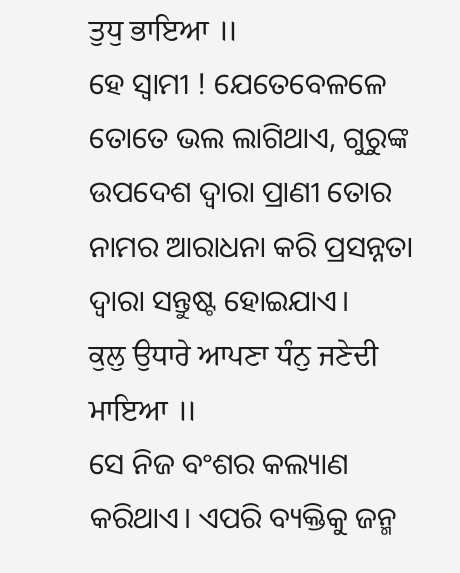ਤੁਧੁ ਭਾਇਆ ॥
ହେ ସ୍ଵାମୀ ! ଯେତେବେଳଳେ ତୋତେ ଭଲ ଲାଗିଥାଏ, ଗୁରୁଙ୍କ ଉପଦେଶ ଦ୍ଵାରା ପ୍ରାଣୀ ତୋର ନାମର ଆରାଧନା କରି ପ୍ରସନ୍ନତା ଦ୍ଵାରା ସନ୍ତୁଷ୍ଟ ହୋଇଯାଏ।
ਕੁਲੁ ਉਧਾਰੇ ਆਪਣਾ ਧੰਨੁ ਜਣੇਦੀ ਮਾਇਆ ॥
ସେ ନିଜ ବଂଶର କଲ୍ୟାଣ କରିଥାଏ। ଏପରି ବ୍ୟକ୍ତିକୁ ଜନ୍ମ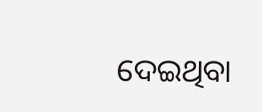ଦେଇଥିବା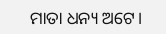ମାତା ଧନ୍ୟ ଅଟେ।